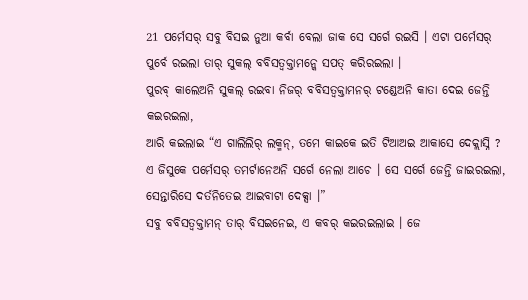21 ପର୍ମେସର୍ ସବୁ ବିସଇ ନୁଆ କର୍ବା ବେଲା ଜାକ ସେ ସର୍ଗେ ରଇସି । ଏଟା ପର୍ମେସର୍ ପୁର୍ବେ ରଇଲା ତାର୍ ସୁକଲ୍ ବବିସତ୍ବକ୍ତାମନ୍କେ ସପତ୍ କରିରଇଲା ।
ପୁରବ୍ କାଲେଅନି ସୁକଲ୍ ରଇବା ନିଜର୍ ବବିସତ୍ବକ୍ତାମନର୍ ଟଣ୍ଡେଅନି କାତା ଦେଇ ଜେନ୍ତି କଇରଇଲା,
ଆରି କଇଲାଇ “ଏ ଗାଲିଲିର୍ ଲକ୍ମନ୍, ତମେ କାଇକେ ଇତି ଟିଆଅଇ ଆକାସେ ଦେକ୍ଲାସ୍ନି ? ଏ ଜିସୁକେ ପର୍ମେସର୍ ତମର୍ଟାନେଅନି ସର୍ଗେ ନେଲା ଆଚେ । ସେ ସର୍ଗେ ଜେନ୍ତି ଜାଇରଇଲା, ସେନ୍ତାରିସେ ଦର୍ତନିତେଇ ଆଇବାଟା ଦେକ୍ସା ।”
ସବୁ ବବିସତ୍ବକ୍ତାମନ୍ ତାର୍ ବିସଇନେଇ, ଏ କବର୍ କଇରଇଲାଇ । ଜେ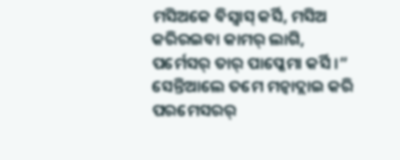ମସିଅକେ ବିସ୍ବାସ୍ କର୍ସି, ମସିଅ କରିରଇବା କାମର୍ ଲାଗି, ପର୍ମେସର୍ ତାର୍ ପାପ୍କେମା କର୍ସି ।”
ସେନ୍ତିଆଲେ ତମେ ମନ୍ବାଦ୍ଲାଇ କରି ପରମେସରର୍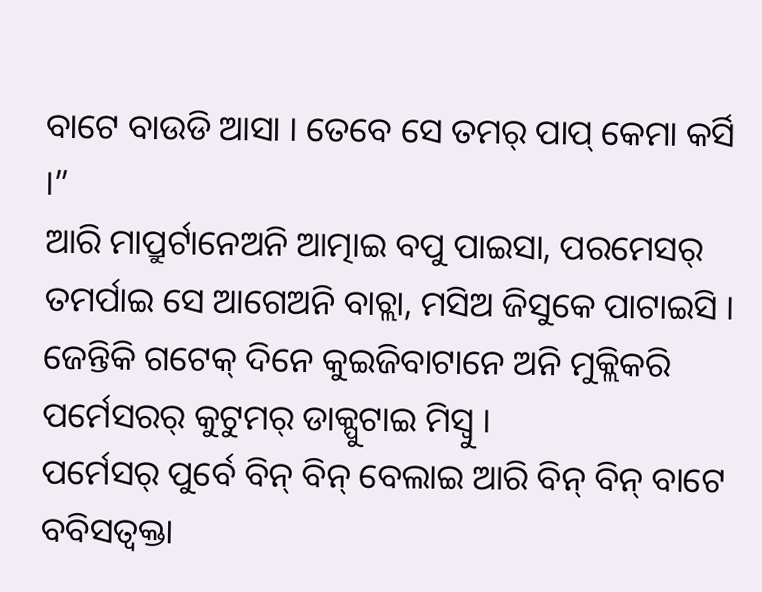ବାଟେ ବାଉଡି ଆସା । ତେବେ ସେ ତମର୍ ପାପ୍ କେମା କର୍ସି ।”
ଆରି ମାପ୍ରୁର୍ଟାନେଅନି ଆତ୍ମାଇ ବପୁ ପାଇସା, ପରମେସର୍ ତମର୍ପାଇ ସେ ଆଗେଅନି ବାଚ୍ଲା, ମସିଅ ଜିସୁକେ ପାଟାଇସି ।
ଜେନ୍ତିକି ଗଟେକ୍ ଦିନେ କୁଇଜିବାଟାନେ ଅନି ମୁକ୍ଲିକରି ପର୍ମେସରର୍ କୁଟୁମର୍ ଡାକ୍ପୁଟାଇ ମିସ୍ବୁ ।
ପର୍ମେସର୍ ପୁର୍ବେ ବିନ୍ ବିନ୍ ବେଲାଇ ଆରି ବିନ୍ ବିନ୍ ବାଟେ ବବିସତ୍ବକ୍ତା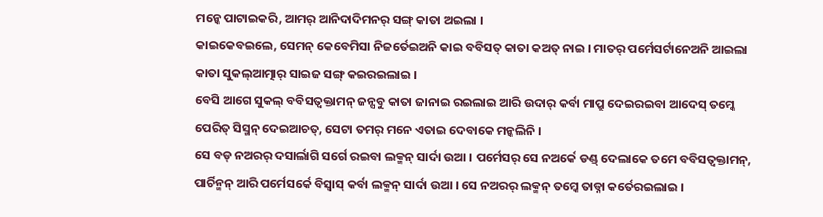ମନ୍କେ ପାଟାଇକରି, ଆମର୍ ଆନିଦାଦିମନର୍ ସଙ୍ଗ୍ କାତା ଅଇଲା ।
କାଇକେବଇଲେ, ସେମନ୍ କେବେମିସା ନିଜର୍ତେଇଅନି କାଇ ବବିସତ୍ କାତା କଅତ୍ ନାଇ । ମାତର୍ ପର୍ମେସର୍ଟାନେଅନି ଆଇଲା କାତା ସୁକଲ୍ଆତ୍ମାର୍ ସାଇଜ ସଙ୍ଗ୍ କଇରଇଲାଇ ।
ବେସି ଆଗେ ସୁକଲ୍ ବବିସତ୍ବକ୍ତାମନ୍ ଜନ୍ସବୁ କାତା ଜାନାଇ ରଇଲାଇ ଆରି ଉଦାର୍ କର୍ବା ମାପ୍ରୁ ଦେଇରଇବା ଆଦେସ୍ ତମ୍କେ ପେରିତ୍ ସିସ୍ମନ୍ ଦେଇଆଚତ୍, ସେଟା ତମର୍ ମନେ ଏତାଇ ଦେବାକେ ମନ୍କଲିନି ।
ସେ ବଡ୍ ନଅରର୍ ଦସାର୍ଲାଗି ସର୍ଗେ ରଇବା ଲକ୍ମନ୍ ସାର୍ଦା ଉଆ । ପର୍ମେସର୍ ସେ ନଅର୍କେ ଡଣ୍ଡ୍ ଦେଲାକେ ତମେ ବବିସତ୍ବକ୍ତାମନ୍, ପାର୍ଚିନ୍ମନ୍ ଆରି ପର୍ମେସର୍କେ ବିସ୍ବାସ୍ କର୍ବା ଲକ୍ମନ୍ ସାର୍ଦା ଉଆ । ସେ ନଅରର୍ ଲକ୍ମନ୍ ତମ୍କେ ତାଡ୍ନା କର୍ତେରଇଲାଇ ।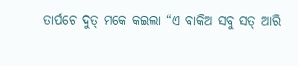ତାର୍ପଚେ ଦୁତ୍ ମକେ କଇଲା “ଏ ବାକିଅ ସବୁ ସତ୍ ଆରି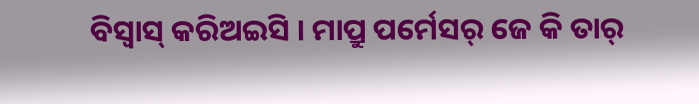ବିସ୍ବାସ୍ କରିଅଇସି । ମାପ୍ରୁ ପର୍ମେସର୍ ଜେ କି ତାର୍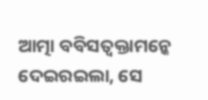ଆତ୍ମା ବବିସତ୍ବକ୍ତାମନ୍କେ ଦେଇରଇଲା, ସେ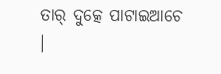ତାର୍ ଦୁତ୍କେ ପାଟାଇଆଚେ ।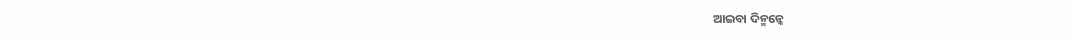ଆଇବା ଦିନ୍ମନ୍କେ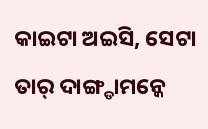କାଇଟା ଅଇସି, ସେଟା ତାର୍ ଦାଙ୍ଗ୍ଡାମନ୍କେ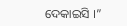ଦେକାଇସି ।”